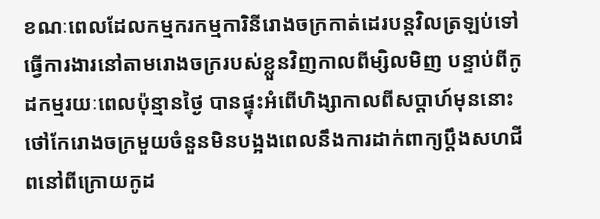ខណៈពេលដែលកម្មករកម្មការិនីរោងចក្រកាត់ដេរបន្តវិលត្រឡប់ទៅធ្វើការងារនៅតាមរោងចក្ររបស់ខ្លួនវិញកាលពីម្សិលមិញ បន្ទាប់ពីកូដកម្មរយៈពេលប៉ុន្មានថ្ងៃ បានផ្ទុះអំពើហិង្សាកាលពីសប្ដាហ៍មុននោះ ថៅកែរោងចក្រមួយចំនួនមិនបង្អងពេលនឹងការដាក់ពាក្យប្ដឹងសហជីពនៅពីក្រោយកូដ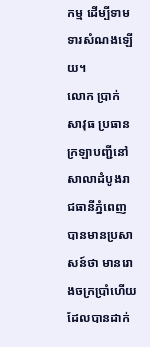កម្ម ដើម្បីទាមទារសំណងឡើយ។
លោក ប្រាក់ សាវុធ ប្រធានក្រឡាបញ្ជីនៅសាលាដំបូងរាជធានីភ្នំពេញបានមានប្រសាសន៍ថា មានរោងចក្រប្រាំហើយ ដែលបានដាក់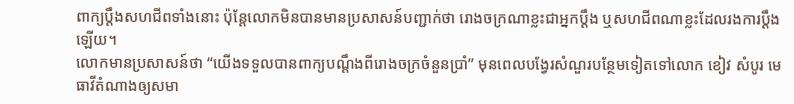ពាក្យប្ដឹងសហជីពទាំងនោះ ប៉ុន្តែលោកមិនបានមានប្រសាសន៍បញ្ជាក់ថា រោងចក្រណាខ្លះជាអ្នកប្ដឹង ឬសហជីពណាខ្លះដែលរងការប្ដឹងឡើយ។
លោកមានប្រសាសន៍ថា “យើងទទួលបានពាក្យបណ្ដឹងពីរោងចក្រចំនួនប្រាំ” មុនពេលបង្វែរសំណួរបន្ថែមទៀតទៅលោក ខៀវ សំបូរ មេធាវីតំណាងឲ្យសមា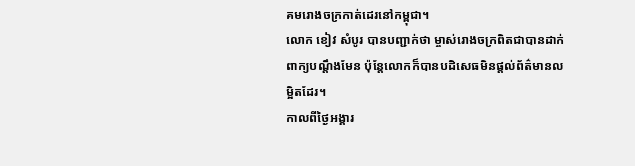គមរោងចក្រកាត់ដេរនៅកម្ពុជា។
លោក ខៀវ សំបូរ បានបញ្ជាក់ថា ម្ចាស់រោងចក្រពិតជាបានដាក់ពាក្យបណ្ដឹងមែន ប៉ុន្តែលោកក៏បានបដិសេធមិនផ្ដល់ព័ត៌មានលម្អិតដែរ។
កាលពីថ្ងៃអង្គារ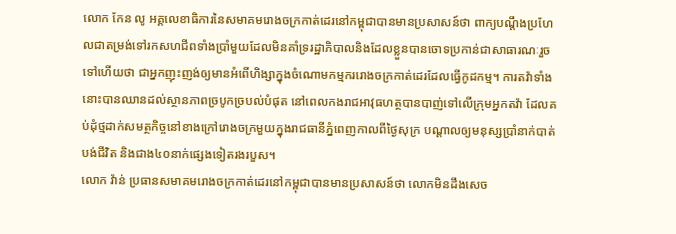លោក កែន លូ អគ្គលេខាធិការនៃសមាគមរោងចក្រកាត់ដេរនៅកម្ពុជាបានមានប្រសាសន៍ថា ពាក្យបណ្ដឹងប្រហែលជាតម្រង់ទៅរកសហជីពទាំងប្រាំមួយដែលមិនគាំទ្ររដ្ឋាភិបាលនិងដែលខ្លួនបានចោទប្រកាន់ជាសាធារណៈរួចទៅហើយថា ជាអ្នកញុះញង់ឲ្យមានអំពើហិង្សាក្នុងចំណោមកម្មកររោងចក្រកាត់ដេរដែលធ្វើកូដកម្ម។ ការតវ៉ាទាំងនោះបានឈានដល់ស្ថានភាពច្របូកច្របល់បំផុត នៅពេលកងរាជអាវុធហត្ថបានបាញ់ទៅលើក្រុមអ្នកតវ៉ា ដែលគប់ដុំថ្មដាក់សមត្ថកិច្ចនៅខាងក្រៅរោងចក្រមួយក្នុងរាជធានីភ្នំពេញកាលពីថ្ងៃសុក្រ បណ្ដាលឲ្យមនុស្សប្រាំនាក់បាត់បង់ជីវិត និងជាង៤០នាក់ផ្សេងទៀតរងរបួស។
លោក វ៉ាន់ ប្រធានសមាគមរោងចក្រកាត់ដេរនៅកម្ពុជាបានមានប្រសាសន៍ថា លោកមិនដឹងសេច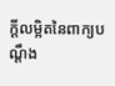ក្ដីលម្អិតនៃពាក្យបណ្ដឹង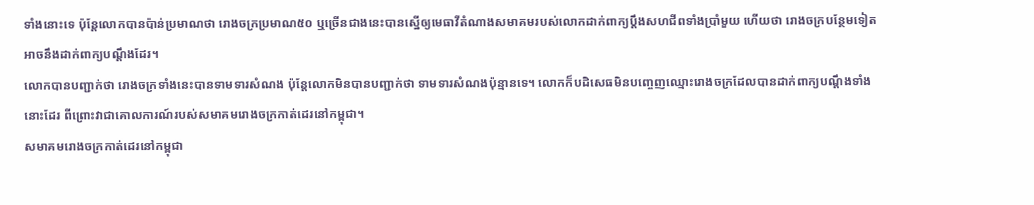ទាំងនោះទេ ប៉ុន្តែលោកបានប៉ាន់ប្រមាណថា រោងចក្រប្រមាណ៥០ ឬច្រើនជាងនេះបានស្នើឲ្យមេធាវីតំណាងសមាគមរបស់លោកដាក់ពាក្យប្ដឹងសហជីពទាំងប្រាំមួយ ហើយថា រោងចក្របន្ថែមទៀតអាចនឹងដាក់ពាក្យបណ្ដឹងដែរ។
លោកបានបញ្ជាក់ថា រោងចក្រទាំងនេះបានទាមទារសំណង ប៉ុន្តែលោកមិនបានបញ្ជាក់ថា ទាមទារសំណងប៉ុន្មានទេ។ លោកក៏បដិសេធមិនបញ្ចេញឈ្មោះរោងចក្រដែលបានដាក់ពាក្យបណ្ដឹងទាំងនោះដែរ ពីព្រោះវាជាគោលការណ៍របស់សមាគមរោងចក្រកាត់ដេរនៅកម្ពុជា។
សមាគមរោងចក្រកាត់ដេរនៅកម្ពុជា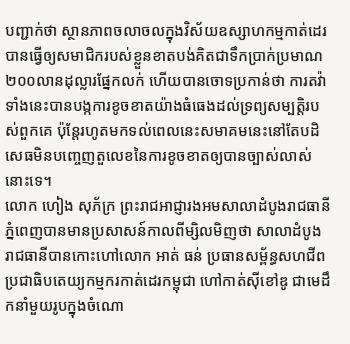បញ្ជាក់ថា ស្ថានភាពចលាចលក្នុងវិស័យឧស្សាហកម្មកាត់ដេរបានធ្វើឲ្យសមាជិករបស់ខ្លួនខាតបង់គិតជាទឹកប្រាក់ប្រមាណ២០០លានដុល្លារផ្នែកលក់ ហើយបានចោទប្រកាន់ថា ការតវ៉ាទាំងនេះបានបង្កការខូចខាតយ៉ាងធំធេងដល់ទ្រព្យសម្បត្តិរបស់ពួកគេ ប៉ុន្តែរហូតមកទល់ពេលនេះសមាគមនេះនៅតែបដិសេធមិនបញ្ចេញតួលេខនៃការខូចខាតឲ្យបានច្បាស់លាស់នោះទេ។
លោក ហៀង សុភ័ក្រ ព្រះរាជអាជ្ញារងអមសាលាដំបូងរាជធានីភ្នំពេញបានមានប្រសាសន៍កាលពីម្សិលមិញថា សាលាដំបូងរាជធានីបានកោះហៅលោក អាត់ ធន់ ប្រធានសម្ព័ន្ធសហជីពប្រជាធិបតេយ្យកម្មករកាត់ដេរកម្ពុជា ហៅកាត់ស៊ីខៅឌូ ជាមេដឹកនាំមួយរូបក្នុងចំណោ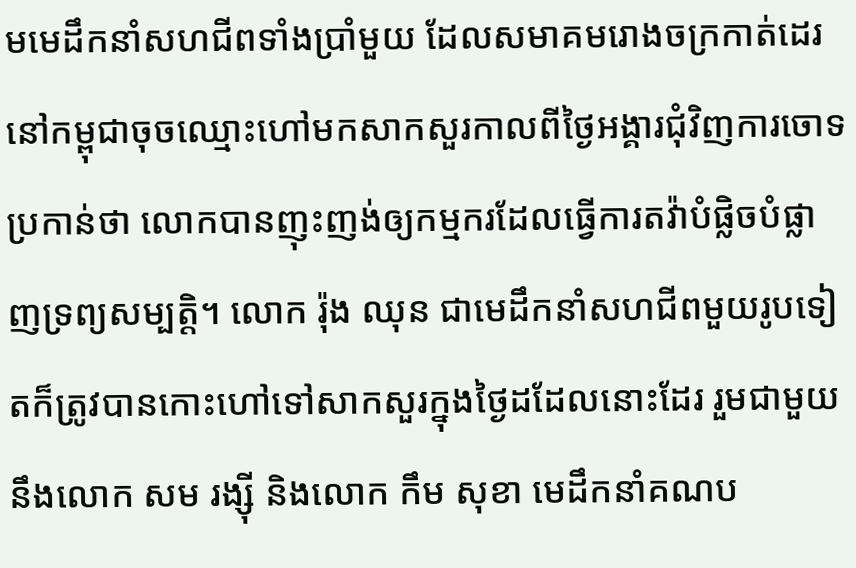មមេដឹកនាំសហជីពទាំងប្រាំមួយ ដែលសមាគមរោងចក្រកាត់ដេរនៅកម្ពុជាចុចឈ្មោះហៅមកសាកសួរកាលពីថ្ងៃអង្គារជុំវិញការចោទប្រកាន់ថា លោកបានញុះញង់ឲ្យកម្មករដែលធ្វើការតវ៉ាបំផ្លិចបំផ្លាញទ្រព្យសម្បត្តិ។ លោក រ៉ុង ឈុន ជាមេដឹកនាំសហជីពមួយរូបទៀតក៏ត្រូវបានកោះហៅទៅសាកសួរក្នុងថ្ងៃដដែលនោះដែរ រួមជាមួយនឹងលោក សម រង្ស៊ី និងលោក កឹម សុខា មេដឹកនាំគណប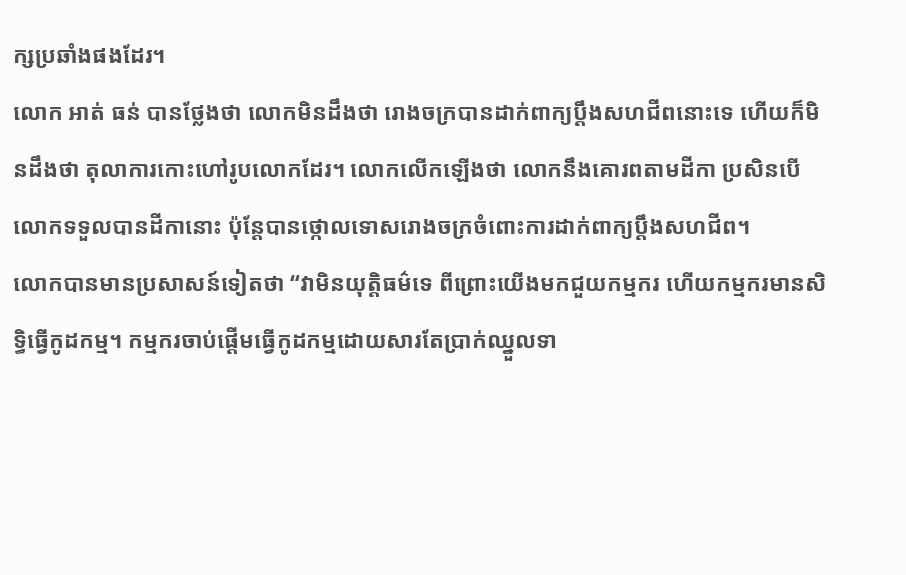ក្សប្រឆាំងផងដែរ។
លោក អាត់ ធន់ បានថ្លែងថា លោកមិនដឹងថា រោងចក្របានដាក់ពាក្យប្ដឹងសហជីពនោះទេ ហើយក៏មិនដឹងថា តុលាការកោះហៅរូបលោកដែរ។ លោកលើកឡើងថា លោកនឹងគោរពតាមដីកា ប្រសិនបើលោកទទួលបានដីកានោះ ប៉ុន្តែបានថ្កោលទោសរោងចក្រចំពោះការដាក់ពាក្យប្ដឹងសហជីព។
លោកបានមានប្រសាសន៍ទៀតថា “វាមិនយុត្តិធម៌ទេ ពីព្រោះយើងមកជួយកម្មករ ហើយកម្មករមានសិទ្ធិធ្វើកូដកម្ម។ កម្មករចាប់ផ្ដើមធ្វើកូដកម្មដោយសារតែប្រាក់ឈ្នួលទា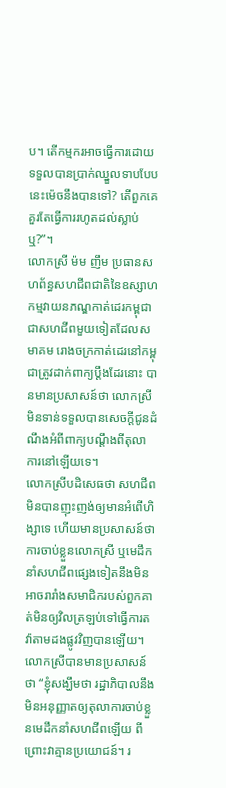ប។ តើកម្មករអាចធ្វើការដោយទទួលបានប្រាក់ឈ្នួលទាបបែបនេះម៉េចនឹងបានទៅ? តើពួកគេគួរតែធ្វើការរហូតដល់ស្លាប់ឬ?”។
លោកស្រី ម៉ម ញឹម ប្រធានសហព័ន្ធសហជីពជាតិនៃឧស្សាហកម្មវាយនភណ្ឌកាត់ដេរកម្ពុជា ជាសហជីពមួយទៀតដែលសមាគម រោងចក្រកាត់ដេរនៅកម្ពុជាត្រូវដាក់ពាក្យប្ដឹងដែរនោះ បានមានប្រសាសន៍ថា លោកស្រីមិនទាន់ទទួលបានសេចក្ដីជូនដំណឹងអំពីពាក្យបណ្ដឹងពីតុលាការនៅឡើយទេ។
លោកស្រីបដិសេធថា សហជីពមិនបានញុះញង់ឲ្យមានអំពើហិង្សាទេ ហើយមានប្រសាសន៍ថា ការចាប់ខ្លួនលោកស្រី ឬមេដឹកនាំសហជីពផ្សេងទៀតនឹងមិនអាចរារាំងសមាជិករបស់ពួកគាត់មិនឲ្យវិលត្រឡប់ទៅធ្វើការតវ៉ាតាមដងផ្លូវវិញបានឡើយ។
លោកស្រីបានមានប្រសាសន៍ថា “ខ្ញុំសង្ឃឹមថា រដ្ឋាភិបាលនឹងមិនអនុញ្ញាតឲ្យតុលាការចាប់ខ្លួនមេដឹកនាំសហជីពឡើយ ពីព្រោះវាគ្មានប្រយោជន៍។ រ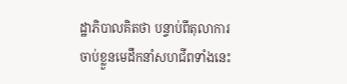ដ្ឋាភិបាលគិតថា បន្ទាប់ពីតុលាការចាប់ខ្លួនមេដឹកនាំសហជីពទាំងនេះ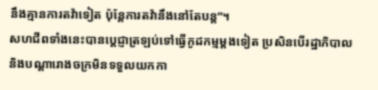នឹងគ្មានការតវ៉ាទៀត ប៉ុន្តែការតវ៉ានឹងនៅតែបន្ត”។
សហជីពទាំងនេះបានប្ដេជ្ញាត្រឡប់ទៅធ្វើកូដកម្មម្ដងទៀត ប្រសិនបើរដ្ឋាភិបាលនិងបណ្ដារោងចក្រមិនទទួលយកកា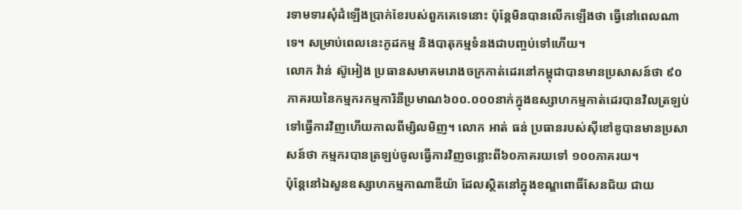រទាមទារសុំដំឡើងប្រាក់ខែរបស់ពួកគេទេនោះ ប៉ុន្តែមិនបានលើកឡើងថា ធ្វើនៅពេលណាទេ។ សម្រាប់ពេលនេះកូដកម្ម និងបាតុកម្មទំនងជាបញ្ចប់ទៅហើយ។
លោក វ៉ាន់ ស៊ូអៀង ប្រធានសមាគមរោងចក្រកាត់ដេរនៅកម្ពុជាបានមានប្រសាសន៍ថា ៩០ភាគរយនៃកម្មករកម្មការិនីប្រមាណ៦០០.០០០នាក់ក្នុងឧស្សាហកម្មកាត់ដេរបានវិលត្រឡប់ទៅធ្វើការវិញហើយកាលពីម្សិលមិញ។ លោក អាត់ ធន់ ប្រធានរបស់ស៊ីខៅឌូបានមានប្រសាសន៍ថា កម្មករបានត្រឡប់ចូលធ្វើការវិញចន្លោះពី៦០ភាគរយទៅ ១០០ភាគរយ។
ប៉ុន្តែនៅឯសួនឧស្សាហកម្មកាណាឌីយ៉ា ដែលស្ថិតនៅក្នុងខណ្ឌពោធិ៍សែនជ័យ ជាយ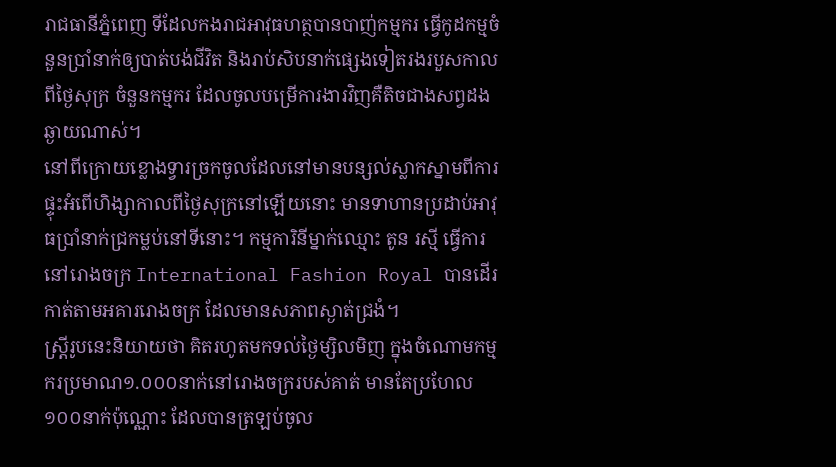រាជធានីភ្នំពេញ ទីដែលកងរាជអាវុធហត្ថបានបាញ់កម្មករ ធ្វើកូដកម្មចំនួនប្រាំនាក់ឲ្យបាត់បង់ជីវិត និងរាប់សិបនាក់ផ្សេងទៀតរងរបួសកាលពីថ្ងៃសុក្រ ចំនួនកម្មករ ដែលចូលបម្រើការងារវិញគឺតិចជាងសព្វដងឆ្ងាយណាស់។
នៅពីក្រោយខ្លោងទ្វារច្រកចូលដែលនៅមានបន្សល់ស្លាកស្នាមពីការផ្ទុះអំពើហិង្សាកាលពីថ្ងៃសុក្រនៅឡើយនោះ មានទាហានប្រដាប់អាវុធប្រាំនាក់ជ្រកម្លប់នៅទីនោះ។ កម្មការិនីម្នាក់ឈ្មោះ តូន រស្មី ធ្វើការនៅរោងចក្រ International Fashion Royal បានដើរកាត់តាមអគាររោងចក្រ ដែលមានសភាពស្ងាត់ជ្រងំ។
ស្ត្រីរូបនេះនិយាយថា គិតរហូតមកទល់ថ្ងៃម្សិលមិញ ក្នុងចំណោមកម្មករប្រមាណ១.០០០នាក់នៅរោងចក្ររបស់គាត់ មានតែប្រហែល១០០នាក់ប៉ុណ្ណោះ ដែលបានត្រឡប់ចូល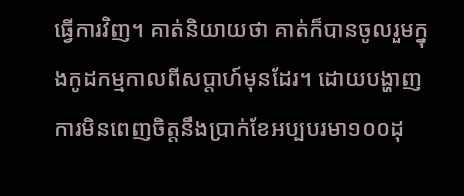ធ្វើការវិញ។ គាត់និយាយថា គាត់ក៏បានចូលរួមក្នុងកូដកម្មកាលពីសប្ដាហ៍មុនដែរ។ ដោយបង្ហាញការមិនពេញចិត្តនឹងប្រាក់ខែអប្បបរមា១០០ដុ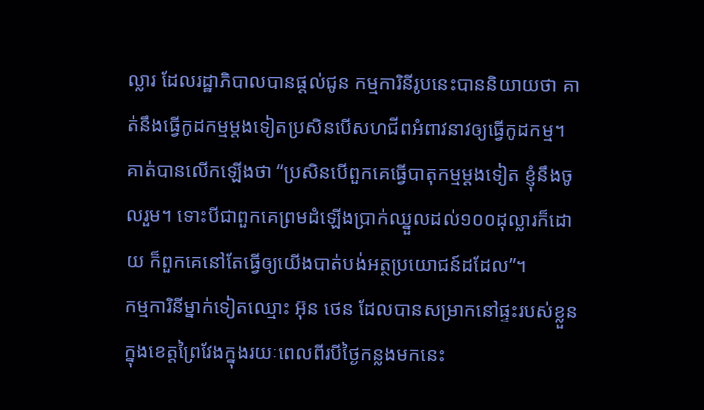ល្លារ ដែលរដ្ឋាភិបាលបានផ្ដល់ជូន កម្មការិនីរូបនេះបាននិយាយថា គាត់នឹងធ្វើកូដកម្មម្ដងទៀតប្រសិនបើសហជីពអំពាវនាវឲ្យធ្វើកូដកម្ម។
គាត់បានលើកឡើងថា “ប្រសិនបើពួកគេធ្វើបាតុកម្មម្ដងទៀត ខ្ញុំនឹងចូលរួម។ ទោះបីជាពួកគេព្រមដំឡើងប្រាក់ឈ្នួលដល់១០០ដុល្លារក៏ដោយ ក៏ពួកគេនៅតែធ្វើឲ្យយើងបាត់បង់អត្ថប្រយោជន៍ដដែល”។
កម្មការិនីម្នាក់ទៀតឈ្មោះ អ៊ុន ថេន ដែលបានសម្រាកនៅផ្ទះរបស់ខ្លួនក្នុងខេត្តព្រៃវែងក្នុងរយៈពេលពីរបីថ្ងៃកន្លងមកនេះ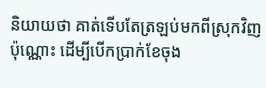និយាយថា គាត់ទើបតែត្រឡប់មកពីស្រុកវិញប៉ុណ្ណោះ ដើម្បីបើកប្រាក់ខែចុង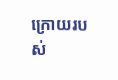ក្រោយរបស់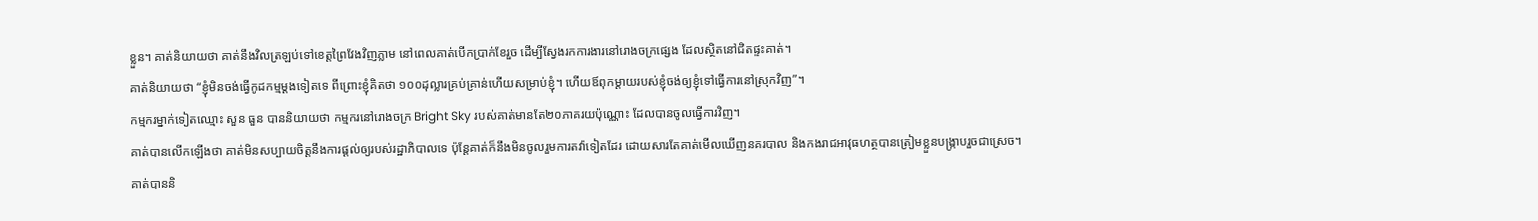ខ្លួន។ គាត់និយាយថា គាត់នឹងវិលត្រឡប់ទៅខេត្តព្រៃវែងវិញភ្លាម នៅពេលគាត់បើកប្រាក់ខែរួច ដើម្បីស្វែងរកការងារនៅរោងចក្រផ្សេង ដែលស្ថិតនៅជិតផ្ទះគាត់។
គាត់និយាយថា “ខ្ញុំមិនចង់ធ្វើកូដកម្មម្ដងទៀតទេ ពីព្រោះខ្ញុំគិតថា ១០០ដុល្លារគ្រប់គ្រាន់ហើយសម្រាប់ខ្ញុំ។ ហើយឪពុកម្ដាយរបស់ខ្ញុំចង់ឲ្យខ្ញុំទៅធ្វើការនៅស្រុកវិញ”។
កម្មករម្នាក់ទៀតឈ្មោះ សួន ធួន បាននិយាយថា កម្មករនៅរោងចក្រ Bright Sky របស់គាត់មានតែ២០ភាគរយប៉ុណ្ណោះ ដែលបានចូលធ្វើការវិញ។
គាត់បានលើកឡើងថា គាត់មិនសប្បាយចិត្តនឹងការផ្ដល់ឲ្យរបស់រដ្ឋាភិបាលទេ ប៉ុន្តែគាត់ក៏នឹងមិនចូលរួមការតវ៉ាទៀតដែរ ដោយសារតែគាត់មើលឃើញនគរបាល និងកងរាជអាវុធហត្ថបានត្រៀមខ្លួនបង្ក្រាបរួចជាស្រេច។
គាត់បាននិ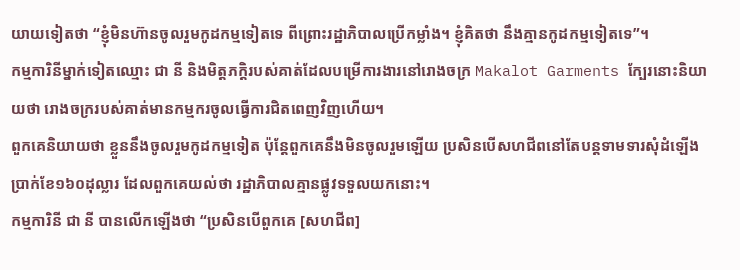យាយទៀតថា “ខ្ញុំមិនហ៊ានចូលរួមកូដកម្មទៀតទេ ពីព្រោះរដ្ឋាភិបាលប្រើកម្លាំង។ ខ្ញុំគិតថា នឹងគ្មានកូដកម្មទៀតទេ”។
កម្មការិនីម្នាក់ទៀតឈ្មោះ ជា នី និងមិត្តភក្តិរបស់គាត់ដែលបម្រើការងារនៅរោងចក្រ Makalot Garments ក្បែរនោះនិយាយថា រោងចក្ររបស់គាត់មានកម្មករចូលធ្វើការជិតពេញវិញហើយ។
ពួកគេនិយាយថា ខ្លួននឹងចូលរួមកូដកម្មទៀត ប៉ុន្តែពួកគេនឹងមិនចូលរួមឡើយ ប្រសិនបើសហជីពនៅតែបន្តទាមទារសុំដំឡើងប្រាក់ខែ១៦០ដុល្លារ ដែលពួកគេយល់ថា រដ្ឋាភិបាលគ្មានផ្លូវទទួលយកនោះ។
កម្មការិនី ជា នី បានលើកឡើងថា “ប្រសិនបើពួកគេ [សហជីព]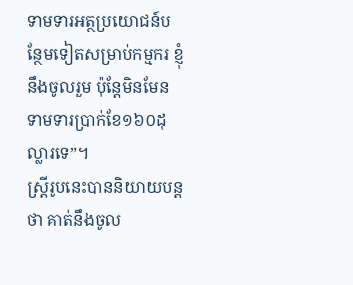ទាមទារអត្ថប្រយោជន៍បន្ថែមទៀតសម្រាប់កម្មករ ខ្ញុំនឹងចូលរួម ប៉ុន្តែមិនមែនទាមទារប្រាក់ខែ១៦០ដុល្លារទេ”។
ស្ត្រីរូបនេះបាននិយាយបន្ដថា គាត់នឹងចូល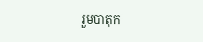រួមបាតុក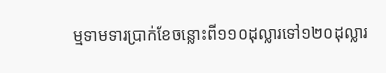ម្មទាមទារប្រាក់ខែចន្លោះពី១១០ដុល្លារទៅ១២០ដុល្លារ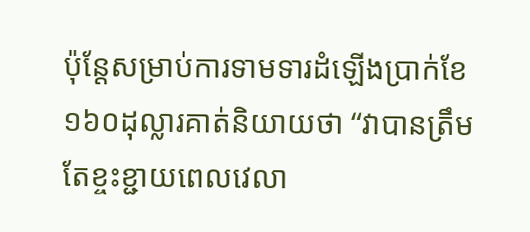ប៉ុន្តែសម្រាប់ការទាមទារដំឡើងប្រាក់ខែ១៦០ដុល្លារគាត់និយាយថា “វាបានត្រឹមតែខ្ចះខ្ជាយពេលវេលា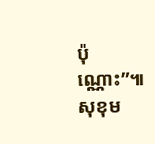ប៉ុណ្ណោះ”៕ សុខុម